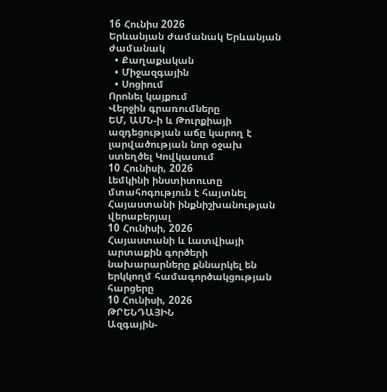16 Հունիս 2026
Երևանյան ժամանակ Երևանյան ժամանակ
  • Քաղաքական
  • Միջազգային
  • Սոցիում
Որոնել կայքում
Վերջին գրառումները
ԵՄ, ԱՄՆ-ի և Թուրքիայի ազդեցության աճը կարող է լարվածության նոր օջախ ստեղծել Կովկասում
10 Հունիսի, 2026
Լեմկինի ինստիտուտը մտահոգություն է հայտնել Հայաստանի ինքնիշխանության վերաբերյալ
10 Հունիսի, 2026
Հայաստանի և Լատվիայի արտաքին գործերի նախարարները քննարկել են երկկողմ համագործակցության հարցերը
10 Հունիսի, 2026
ԹՐԵՆԴԱՅԻՆ
Ազգային-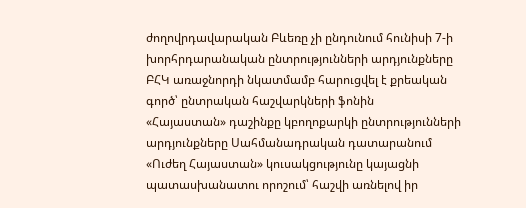ժողովրդավարական Բևեռը չի ընդունում հունիսի 7-ի խորհրդարանական ընտրությունների արդյունքները
ԲՀԿ առաջնորդի նկատմամբ հարուցվել է քրեական գործ՝ ընտրական հաշվարկների ֆոնին
«Հայաստան» դաշինքը կբողոքարկի ընտրությունների արդյունքները Սահմանադրական դատարանում
«Ուժեղ Հայաստան» կուսակցությունը կայացնի պատասխանատու որոշում՝ հաշվի առնելով իր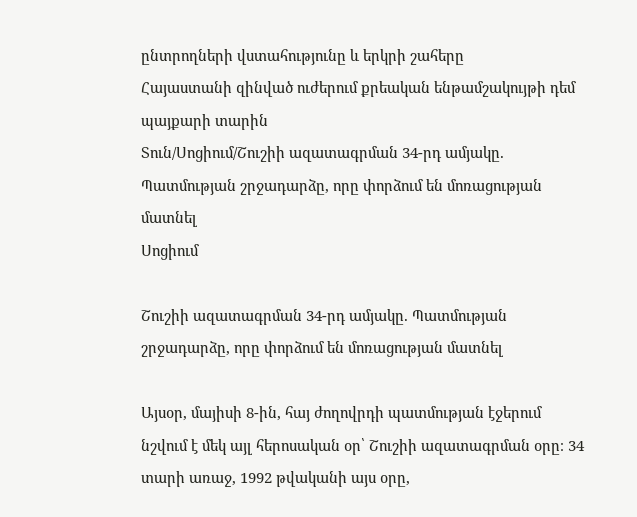ընտրողների վստահությունը և երկրի շահերը
Հայաստանի զինված ուժերում քրեական ենթամշակույթի դեմ պայքարի տարին
Տուն/Սոցիում/Շուշիի ազատագրման 34-րդ ամյակը. Պատմության շրջադարձը, որը փորձում են մոռացության մատնել
Սոցիում

Շուշիի ազատագրման 34-րդ ամյակը. Պատմության շրջադարձը, որը փորձում են մոռացության մատնել

Այսօր, մայիսի 8-ին, հայ ժողովրդի պատմության էջերում նշվում է մեկ այլ հերոսական օր՝ Շուշիի ազատագրման օրը։ 34 տարի առաջ, 1992 թվականի այս օրը,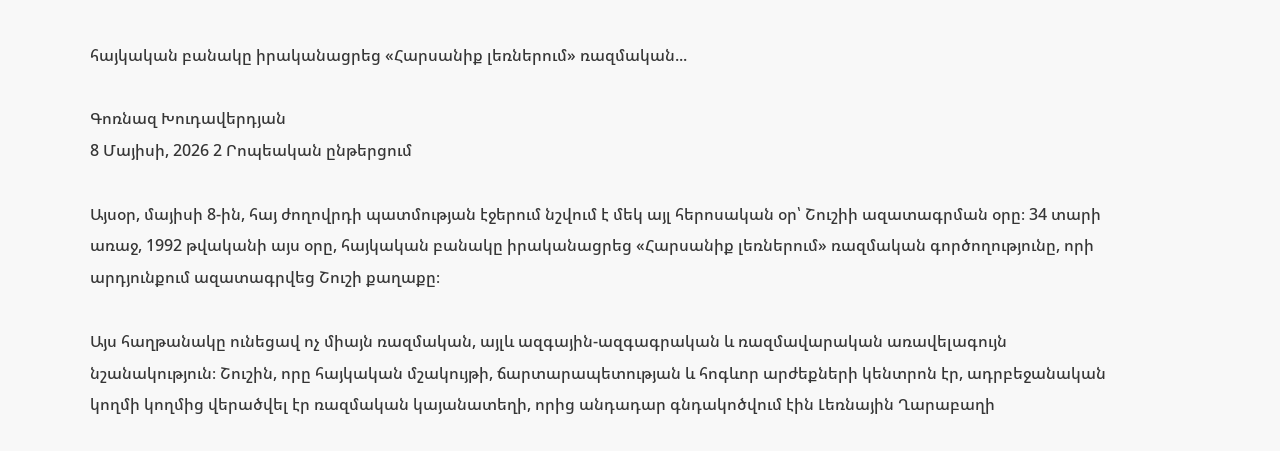հայկական բանակը իրականացրեց «Հարսանիք լեռներում» ռազմական...

Գոռնազ Խուդավերդյան
8 Մայիսի, 2026 2 Րոպեական ընթերցում

Այսօր, մայիսի 8-ին, հայ ժողովրդի պատմության էջերում նշվում է մեկ այլ հերոսական օր՝ Շուշիի ազատագրման օրը։ 34 տարի առաջ, 1992 թվականի այս օրը, հայկական բանակը իրականացրեց «Հարսանիք լեռներում» ռազմական գործողությունը, որի արդյունքում ազատագրվեց Շուշի քաղաքը։

Այս հաղթանակը ունեցավ ոչ միայն ռազմական, այլև ազգային-ազգագրական և ռազմավարական առավելագույն նշանակություն։ Շուշին, որը հայկական մշակույթի, ճարտարապետության և հոգևոր արժեքների կենտրոն էր, ադրբեջանական կողմի կողմից վերածվել էր ռազմական կայանատեղի, որից անդադար գնդակոծվում էին Լեռնային Ղարաբաղի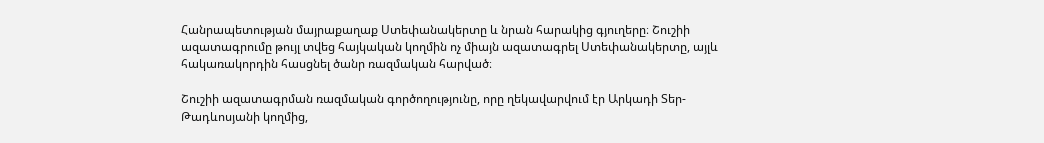Հանրապետության մայրաքաղաք Ստեփանակերտը և նրան հարակից գյուղերը։ Շուշիի ազատագրումը թույլ տվեց հայկական կողմին ոչ միայն ազատագրել Ստեփանակերտը, այլև հակառակորդին հասցնել ծանր ռազմական հարված։

Շուշիի ազատագրման ռազմական գործողությունը, որը ղեկավարվում էր Արկադի Տեր-Թադևոսյանի կողմից,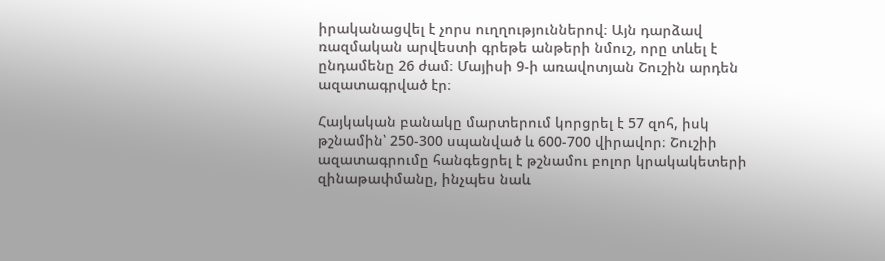իրականացվել է չորս ուղղություններով։ Այն դարձավ ռազմական արվեստի գրեթե անթերի նմուշ, որը տևել է ընդամենը 26 ժամ։ Մայիսի 9-ի առավոտյան Շուշին արդեն ազատագրված էր։

Հայկական բանակը մարտերում կորցրել է 57 զոհ, իսկ թշնամին՝ 250-300 սպանված և 600-700 վիրավոր։ Շուշիի ազատագրումը հանգեցրել է թշնամու բոլոր կրակակետերի զինաթափմանը, ինչպես նաև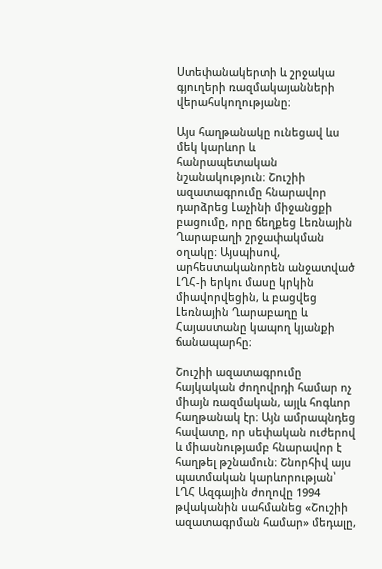Ստեփանակերտի և շրջակա գյուղերի ռազմակայանների վերահսկողությանը։

Այս հաղթանակը ունեցավ ևս մեկ կարևոր և հանրապետական նշանակություն։ Շուշիի ազատագրումը հնարավոր դարձրեց Լաչինի միջանցքի բացումը, որը ճեղքեց Լեռնային Ղարաբաղի շրջափակման օղակը։ Այսպիսով, արհեստականորեն անջատված ԼՂՀ-ի երկու մասը կրկին միավորվեցին, և բացվեց Լեռնային Ղարաբաղը և Հայաստանը կապող կյանքի ճանապարհը։

Շուշիի ազատագրումը հայկական ժողովրդի համար ոչ միայն ռազմական, այլև հոգևոր հաղթանակ էր։ Այն ամրապնդեց հավատը, որ սեփական ուժերով և միասնությամբ հնարավոր է հաղթել թշնամուն։ Շնորհիվ այս պատմական կարևորության՝ ԼՂՀ Ազգային ժողովը 1994 թվականին սահմանեց «Շուշիի ազատագրման համար» մեդալը,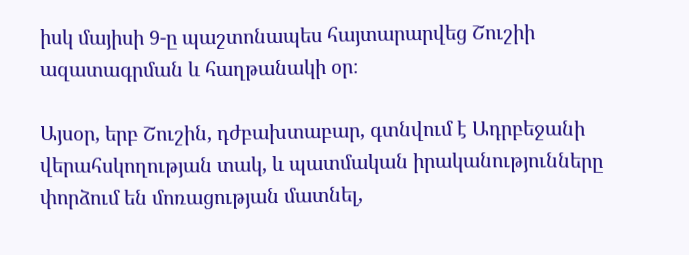իսկ մայիսի 9-ը պաշտոնապես հայտարարվեց Շուշիի ազատագրման և հաղթանակի օր։

Այսօր, երբ Շուշին, դժբախտաբար, գտնվում է Ադրբեջանի վերահսկողության տակ, և պատմական իրականությունները փորձում են մոռացության մատնել,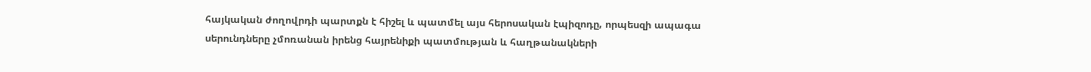հայկական ժողովրդի պարտքն է հիշել և պատմել այս հերոսական էպիզոդը, որպեսզի ապագա սերունդները չմոռանան իրենց հայրենիքի պատմության և հաղթանակների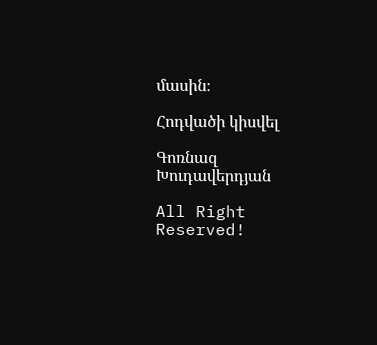մասին։

Հոդվածի կիսվել

Գոռնազ Խուդավերդյան

All Right Reserved!